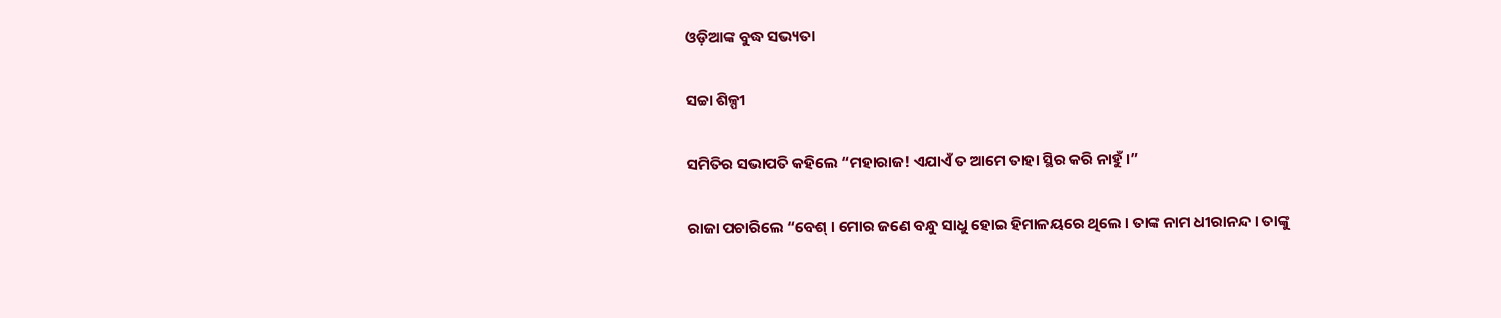ଓଡ଼ିଆଙ୍କ ବୁଦ୍ଧ ସଭ୍ୟତା

ସଚ୍ଚା ଶିଳ୍ପୀ

ସମିତିର ସଭାପତି କହିଲେ “ମହାରାଜ! ଏଯାଏଁ ତ ଆମେ ତାହା ସ୍ଥିର କରି ନାହୁଁ ।”

ରାଜା ପଚାରିଲେ “ବେଶ୍ । ମୋର ଜଣେ ବନ୍ଧୁ ସାଧୁ ହୋଇ ହିମାଳୟରେ ଥିଲେ । ତାଙ୍କ ନାମ ଧୀରାନନ୍ଦ । ତାଙ୍କୁ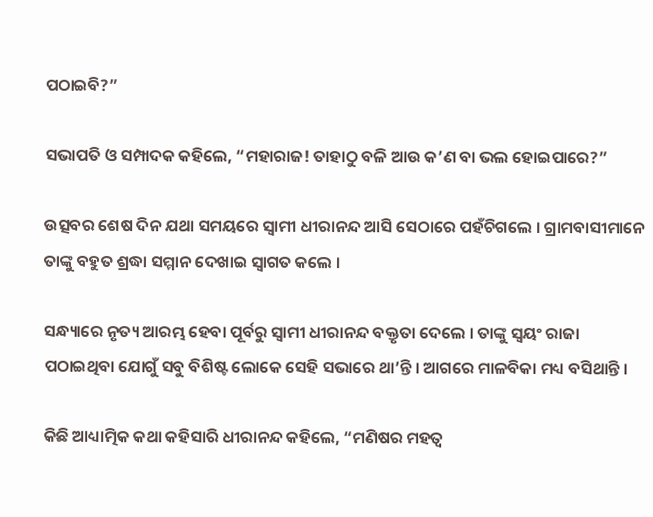ପଠାଇବି?”

ସଭାପତି ଓ ସମ୍ପାଦକ କହିଲେ, “ମହାରାଜ! ତାହାଠୁ ବଳି ଆଉ କ’ଣ ବା ଭଲ ହୋଇପାରେ?”

ଉତ୍ସବର ଶେଷ ଦିନ ଯଥା ସମୟରେ ସ୍ୱାମୀ ଧୀରାନନ୍ଦ ଆସି ସେଠାରେ ପହଁଚିଗଲେ । ଗ୍ରାମବାସୀମାନେ ତାଙ୍କୁ ବହୁତ ଶ୍ରଦ୍ଧା ସମ୍ମାନ ଦେଖାଇ ସ୍ୱାଗତ କଲେ ।

ସନ୍ଧ୍ୟାରେ ନୃତ୍ୟ ଆରମ୍ଭ ହେବା ପୂର୍ବରୁ ସ୍ୱାମୀ ଧୀରାନନ୍ଦ ବକ୍ତୃତା ଦେଲେ । ତାଙ୍କୁ ସ୍ୱୟଂ ରାଜା ପଠାଇଥିବା ଯୋଗୁଁ ସବୁ ବିଶିଷ୍ଟ ଲୋକେ ସେହି ସଭାରେ ଥା’ନ୍ତି । ଆଗରେ ମାଳବିକା ମଧ୍ୟ ବସିଥାନ୍ତି ।

କିଛି ଆଧ୍ୟାତ୍ମିକ କଥା କହିସାରି ଧୀରାନନ୍ଦ କହିଲେ, “ମଣିଷର ମହତ୍ୱ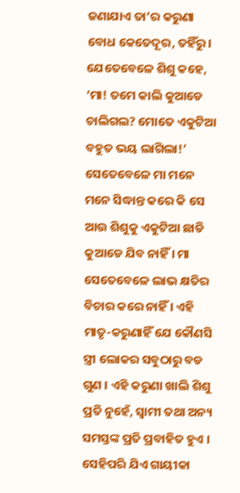ଜଣାଯାଏ ତା’ର କରୁଣା ବୋଧ କେତେଦୂର, ତହିଁରୁ । ଯେତେବେଳେ ଶିଶୁ କହେ, ‘ମା! ତମେ କାଲି କୁଆଡେ ଚାଲିଗଲ? ମୋତେ ଏକୁଟିଆ ବହୁତ ଭୟ ଲାଗିଲା!’ ସେତେବେଳେ ମା ମନେ ମନେ ସିଦ୍ଧାନ୍ତ କରେ କି ସେ ଆଉ ଶିଶୁକୁ ଏକୁଟିଆ ଛାଡି କୁଆଡେ ଯିବ ନାହିଁ । ମା ସେତେବେଳେ ଲାଭ କ୍ଷତିର ବିଚାର କରେ ନାହିଁ । ଏହି ମାତୃ-କରୁଣାହିଁ ଯେ କୌଣସି ସ୍ତ୍ରୀ ଲୋକର ସବୁଠାରୁ ବଡ ଗୁଣ । ଏହି କରୁଣା ଖାଲି ଶିଶୁ ପ୍ରତି ନୁହେଁ, ସ୍ୱାମୀ ତଥା ଅନ୍ୟ ସମସ୍ତଙ୍କ ପ୍ରତି ପ୍ରବାହିତ ହୁଏ । ସେହିପରି ଯିଏ ଗାୟୀକା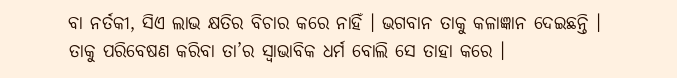ବା ନର୍ତକୀ, ସିଏ ଲାଭ କ୍ଷତିର ବିଚାର କରେ ନାହିଁ । ଭଗବାନ ତାକୁ କଳାଜ୍ଞାନ ଦେଇଛନ୍ତି । ତାକୁ ପରିବେଷଣ କରିବା ତା’ର ସ୍ୱାଭାବିକ ଧର୍ମ ବୋଲି ସେ ତାହା କରେ ।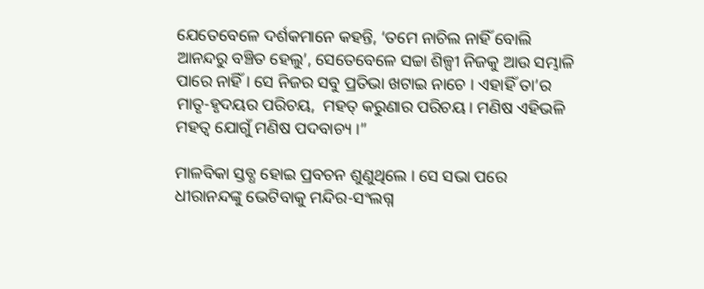ଯେତେବେଳେ ଦର୍ଶକମାନେ କହନ୍ତି, ‘ତମେ ନାଚିଲ ନାହିଁ ବୋଲି ଆନନ୍ଦରୁ ବଞ୍ଚିତ ହେଲୁ’, ସେତେବେଳେ ସଚ୍ଚା ଶିଳ୍ପୀ ନିଜକୁ ଆଉ ସମ୍ଭାଳି ପାରେ ନାହିଁ । ସେ ନିଜର ସବୁ ପ୍ରତିଭା ଖଟାଇ ନାଚେ । ଏହାହିଁ ତା’ର ମାତୃ-ହୃଦୟର ପରିଚୟ,  ମହତ୍ କରୁଣାର ପରିଚୟ । ମଣିଷ ଏହିଭଳି ମହତ୍ୱ ଯୋଗୁଁ ମଣିଷ ପଦବାଚ୍ୟ ।”

ମାଳବିକା ସ୍ତବ୍ଧ ହୋଇ ପ୍ରବଚନ ଶୁଣୁଥିଲେ । ସେ ସଭା ପରେ ଧୀରାନନ୍ଦଙ୍କୁ ଭେଟିବାକୁ ମନ୍ଦିର-ସଂଲଗ୍ନ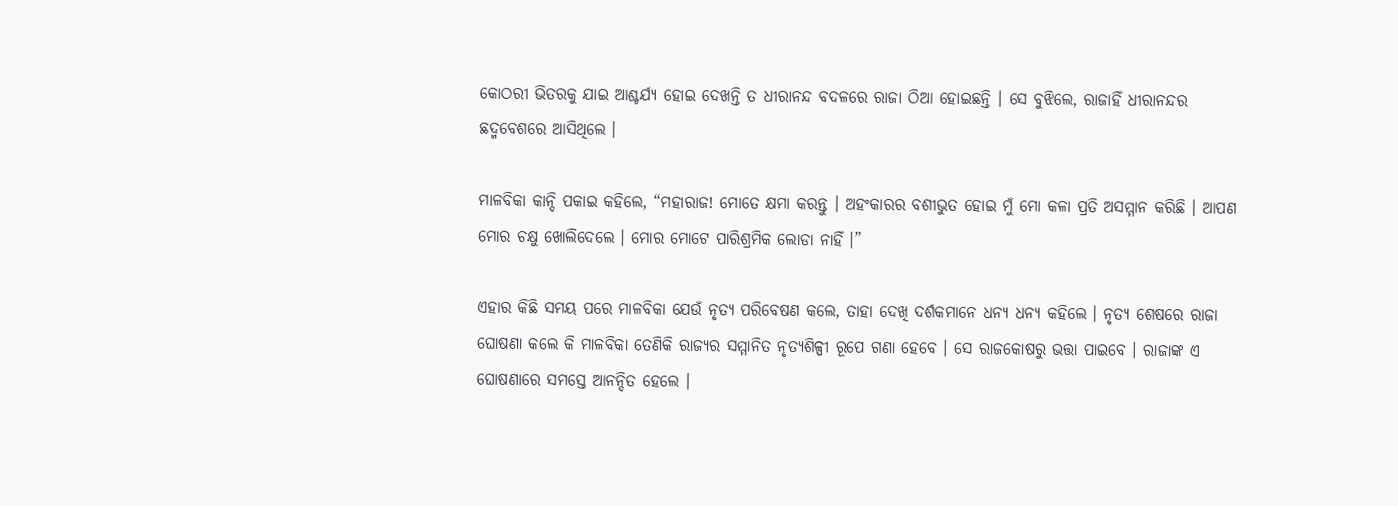କୋଠରୀ ଭିତରକୁ ଯାଇ ଆଶ୍ଚର୍ଯ୍ୟ ହୋଇ ଦେଖନ୍ତି ତ ଧୀରାନନ୍ଦ ବଦଳରେ ରାଜା ଠିଆ ହୋଇଛନ୍ତି । ସେ ବୁଝିଲେ, ରାଜାହିଁ ଧୀରାନନ୍ଦର ଛଦ୍ମବେଶରେ ଆସିଥିଲେ ।

ମାଳବିକା କାନ୍ଦି ପକାଇ କହିଲେ, “ମହାରାଜ! ମୋତେ କ୍ଷମା କରନ୍ତୁ । ଅହଂକାରର ବଶୀଭୁତ ହୋଇ ମୁଁ ମୋ କଳା ପ୍ରତି ଅସମ୍ମାନ କରିଛି । ଆପଣ ମୋର ଚକ୍ଷୁ ଖୋଲିଦେଲେ । ମୋର ମୋଟେ ପାରିଶ୍ରମିକ ଲୋଡା ନାହିଁ ।”

ଏହାର କିଛି ସମୟ ପରେ ମାଳବିକା ଯେଉଁ ନୃତ୍ୟ ପରିବେଷଣ କଲେ, ତାହା ଦେଖି ଦର୍ଶକମାନେ ଧନ୍ୟ ଧନ୍ୟ କହିଲେ । ନୃତ୍ୟ ଶେଷରେ ରାଜା ଘୋଷଣା କଲେ କି ମାଳବିକା ତେଣିକି ରାଜ୍ୟର ସମ୍ମାନିତ ନୃତ୍ୟଶିଳ୍ପୀ ରୂପେ ଗଣା ହେବେ । ସେ ରାଜକୋଷରୁ ଭତ୍ତା ପାଇବେ । ରାଜାଙ୍କ ଏ ଘୋଷଣାରେ ସମସ୍ତେ ଆନନ୍ଦିତ ହେଲେ ।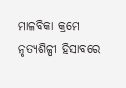ମାଳବିକା କ୍ରମେ ନୃତ୍ୟଶିଳ୍ପୀ ହିସାବରେ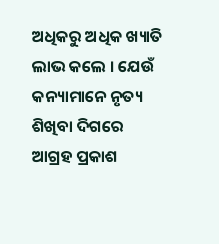ଅଧିକରୁ ଅଧିକ ଖ୍ୟାତି ଲାଭ କଲେ । ଯେଉଁ କନ୍ୟାମାନେ ନୃତ୍ୟ ଶିଖିବା ଦିଗରେ ଆଗ୍ରହ ପ୍ରକାଶ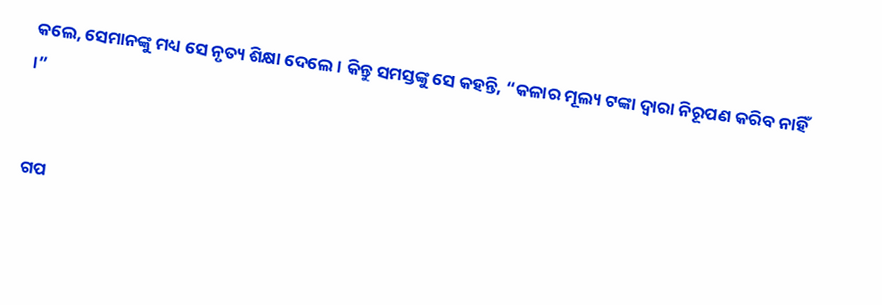କଲେ, ସେମାନଙ୍କୁ ମଧ୍ୟ ସେ ନୃତ୍ୟ ଶିକ୍ଷା ଦେଲେ । କିନ୍ତୁ ସମସ୍ତଙ୍କୁ ସେ କହନ୍ତି, “କଳାର ମୂଲ୍ୟ ଟଙ୍କା ଦ୍ୱାରା ନିରୂପଣ କରିବ ନାହିଁ ।”


ଗପ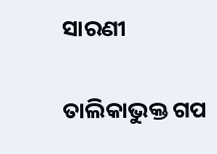ସାରଣୀ

ତାଲିକାଭୁକ୍ତ ଗପ